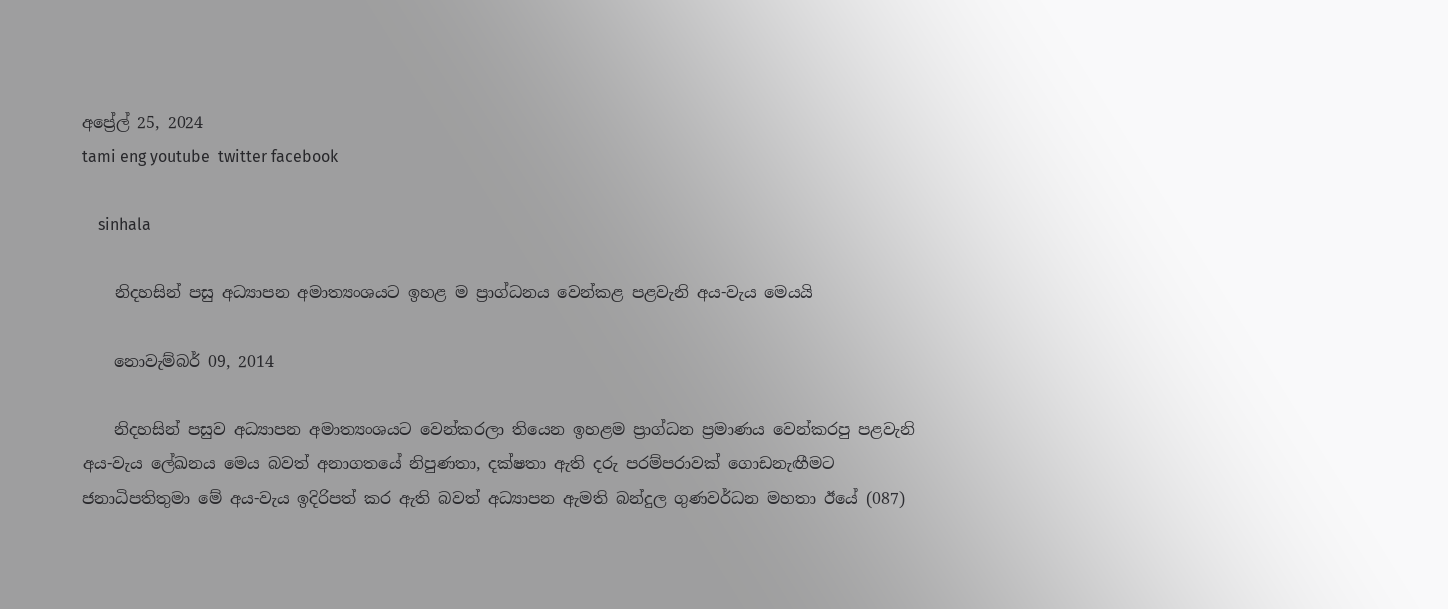අප්‍රේල් 25, 2024
tami eng youtube  twitter facebook

    sinhala

    නිදහසින් පසු අධ්‍යාපන අමාත්‍යංශයට ඉහළ ම ප්‍රාග්ධනය වෙන්කළ පළවැනි අය-වැය මෙයයි

    නොවැම්බර් 09, 2014

    නිදහසින් පසුව අධ්‍යාපන අමාත්‍යංශයට වෙන්කරලා තියෙන ඉහළම ප්‍රාග්ධන ප්‍රමාණය වෙන්කරපු පළවැනි අය-වැය ලේඛනය මෙය බවත් අනාගතයේ නිපුණතා, දක්ෂතා ඇති දරු පරම්පරාවක් ගොඩනැඟීමට ජනාධිපතිතුමා මේ අය-වැය ඉදිරිපත් කර ඇති බවත් අධ්‍යාපන ඇමති බන්දුල ගුණවර්ධන මහතා ඊයේ (087)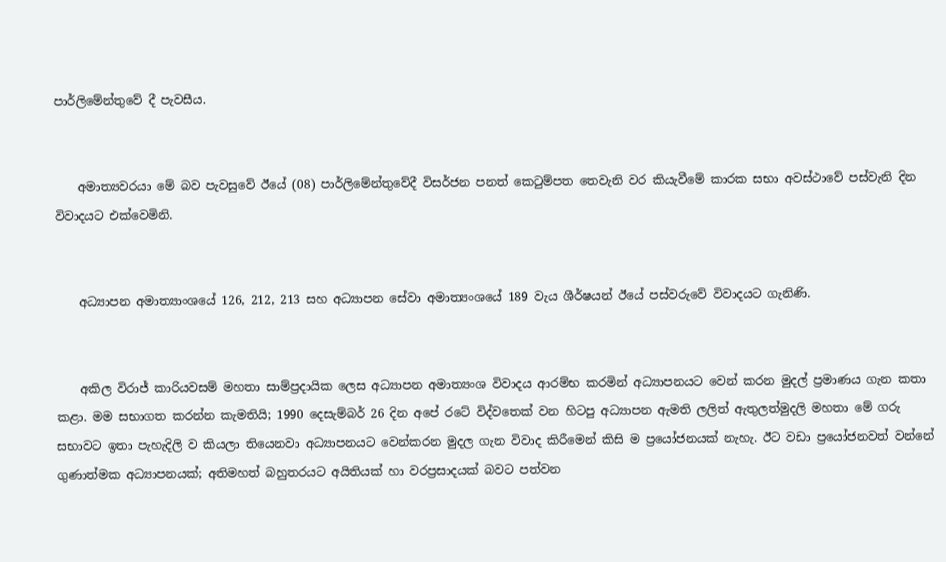පාර්ලිමේන්තුවේ දී පැවසීය.


    අමාත්‍යවරයා මේ බව පැවසුවේ ඊයේ (08) පාර්ලිමේන්තුවේදී විසර්ජන පනත් කෙටුම්පත තෙවැනි වර කියැවීමේ කාරක සභා අවස්ථාවේ පස්වැනි දින විවාදයට එක්වෙමිනි.


    අධ්‍යාපන අමාත්‍යාංශයේ 126, 212, 213 සහ අධ්‍යාපන සේවා අමාත්‍යංශයේ 189 වැය ශීර්ෂයන් ඊයේ පස්වරුවේ විවාදයට ගැනිණි.


    අකිල විරාජ් කාරියවසම් මහතා සාම්ප්‍රදායික ලෙස අධ්‍යාපන අමාත්‍යංශ විවාදය ආරම්භ කරමින් අධ්‍යාපනයට වෙන් කරන මුදල් ප්‍රමාණය ගැන කතා කළා. මම සභාගත කරන්න කැමතියි; 1990 දෙසැම්බර් 26 දින අපේ රටේ විද්වතෙක් වන හිටපු අධ්‍යාපන ඇමති ලලිත් ඇතුලත්මුදලි මහතා මේ ගරු සභාවට ඉතා පැහැදිලි ව කියලා තියෙනවා අධ්‍යාපනයට වෙන්කරන මුදල ගැන විවාද කිරීමෙන් කිසි ම ප්‍රයෝජනයක් නැහැ. ඊට වඩා ප්‍රයෝජනවත් වන්නේ ගුණාත්මක අධ්‍යාපනයක්; අතිමහත් බහුතරයට අයිතියක් හා වරප්‍රසාදයක් බවට පත්වන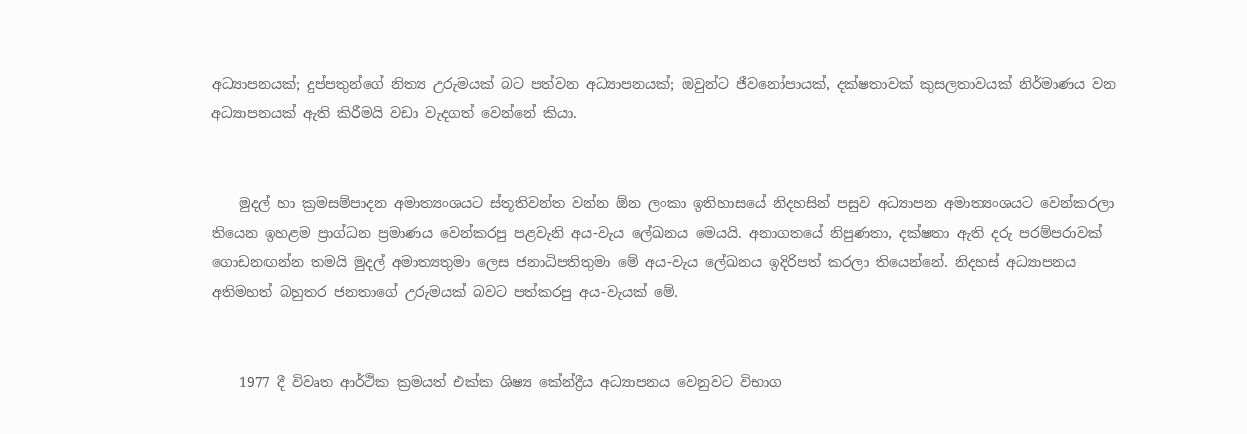අධ්‍යාපනයක්; දුප්පතුන්ගේ නිත්‍ය උරුමයක් බට පත්වන අධ්‍යාපනයක්; ඔවුන්ට ජීවනෝපායක්, දක්ෂතාවක් කුසලතාවයක් නිර්මාණය වන අධ්‍යාපනයක් ඇති කිරීමයි වඩා වැදගත් වෙන්නේ කියා.


    මුදල් හා ක්‍රමසම්පාදන අමාත්‍යංශයට ස්තූතිවන්ත වන්න ඕන ලංකා ඉතිහාසයේ නිදහසින් පසුව අධ්‍යාපන අමාත්‍යංශයට වෙන්කරලා තියෙන ඉහළම ප්‍රාග්ධන ප්‍රමාණය වෙන්කරපු පළවැනි අය-වැය ලේඛනය මෙයයි. අනාගතයේ නිපුණතා, දක්ෂතා ඇති දරු පරම්පරාවක් ගොඩනඟන්න තමයි මුදල් අමාත්‍යතුමා ලෙස ජනාධිපතිතුමා මේ අය-වැය ලේඛනය ඉදිරිපත් කරලා තියෙන්නේ. නිදහස් අධ්‍යාපනය අතිමහත් බහුතර ජනතාගේ උරුමයක් බවට පත්කරපු අය-වැයක් මේ.


    1977 දී විවෘත ආර්ථික ක්‍රමයත් එක්ක ශිෂ්‍ය කේන්ද්‍රීය අධ්‍යාපනය වෙනුවට විභාග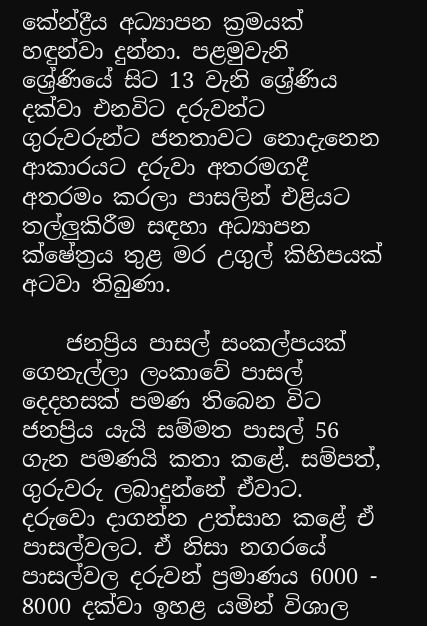කේන්ද්‍රීය අධ්‍යාපන ක්‍රමයක් හඳුන්වා දුන්නා. පළමුවැනි ශ්‍රේණියේ සිට 13 වැනි ශ්‍රේණිය දක්වා එනවිට දරුවන්ට ගුරුවරුන්ට ජනතාවට නොදැනෙන ආකාරයට දරුවා අතරමගදී අතරමං කරලා පාසලින් එළියට තල්ලුකිරීම සඳහා අධ්‍යාපන ක්ෂේත්‍රය තුළ මර උගුල් කිහිපයක් අටවා තිබුණා.

    ජනප්‍රිය පාසල් සංකල්පයක් ගෙනැල්ලා ලංකාවේ පාසල් දෙදහසක් පමණ තිබෙන විට ජනප්‍රිය යැයි සම්මත පාසල් 56 ගැන පමණයි කතා කළේ. සම්පත්, ගුරුවරු ලබාදුන්නේ ඒවාට. දරුවො දාගන්න උත්සාහ කළේ ඒ පාසල්වලට. ඒ නිසා නගරයේ පාසල්වල දරුවන් ප්‍රමාණය 6000 - 8000 දක්වා ඉහළ යමින් විශාල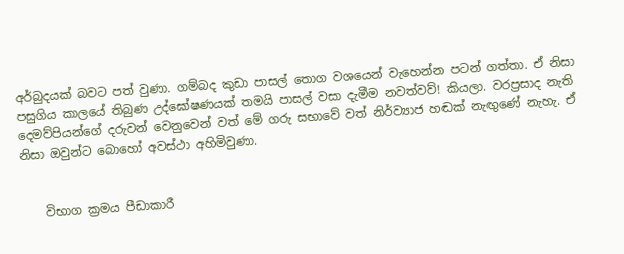අර්බුදයක් බවට පත් වුණා. ගම්බද කුඩා පාසල් තොග වශයෙන් වැහෙන්න පටන් ගත්තා. ඒ නිසා පසුගිය කාලයේ තිබුණ උද්ඝෝෂණයක් තමයි පාසල් වසා දැමීම නවත්වව්! කියලා. වරප්‍රසාද නැති දෙමව්පියන්ගේ දරුවන් වෙනුවෙන් වත් මේ ගරු සභාවේ වත් නිර්ව්‍යාජ හඬක් නැඟුණේ නැහැ. ඒ නිසා ඔවුන්ට බොහෝ අවස්ථා අහිමිවුණා.


    විභාග ක්‍රමය පීඩාකාරී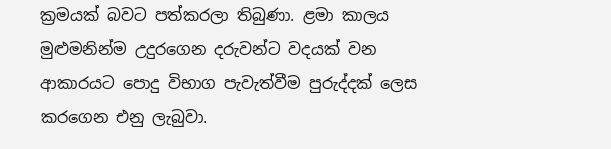ක්‍රමයක් බවට පත්කරලා තිබුණා. ළමා කාලය මුළුමනින්ම උදුරගෙන දරුවන්ට වදයක් වන ආකාරයට පොදු විභාග පැවැත්වීම පුරුද්දක් ලෙස කරගෙන එනු ලැබුවා.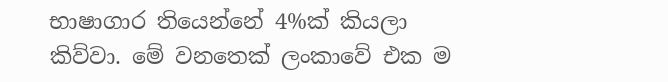භාෂාගාර තියෙන්නේ 4%ක් කියලා කිව්වා. මේ වනතෙක් ලංකාවේ එක ම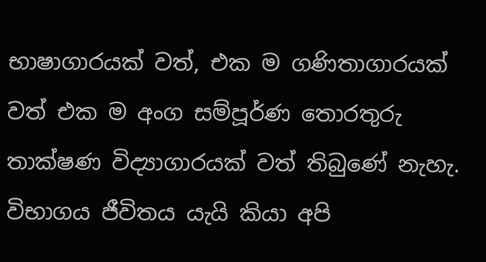භාෂාගාරයක් වත්, එක ම ගණිතාගාරයක් වත් එක ම අංග සම්පූර්ණ තොරතුරු තාක්ෂණ විද්‍යාගාරයක් වත් තිබුණේ නැහැ. විභාගය ජීවිතය යැයි කියා අපි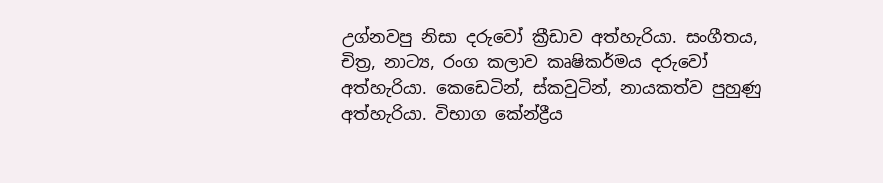උග්නවපු නිසා දරුවෝ ක්‍රීඩාව අත්හැරියා. සංගීතය,  චිත්‍ර, නාට්‍ය, රංග කලාව කෘෂිකර්මය දරුවෝ අත්හැරියා. කෙඩෙටින්, ස්කවුටින්, නායකත්ව පුහුණු අත්හැරියා. විභාග කේන්ද්‍රීය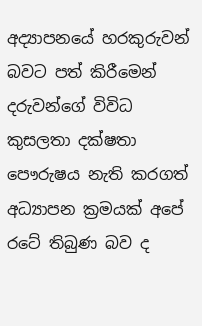අද්‍යාපනයේ හරකුරුවන් බවට පත් කිරීමෙන් දරුවන්ගේ විවිධ කුසලතා දක්ෂතා පෞරුෂය නැති කරගත් අධ්‍යාපන ක්‍රමයක් අපේ රටේ තිබුණ බව ද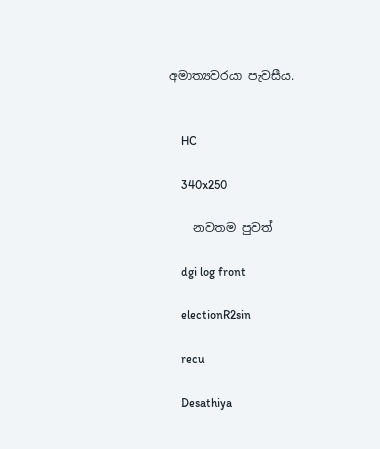අමාත්‍යවරයා පැවසීය.


    HC

    340x250

    නවතම පුවත්

    dgi log front

    electionR2sin

    recu

    Desathiya